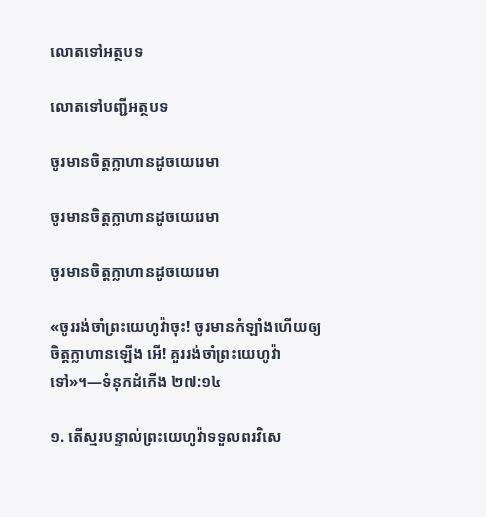លោតទៅអត្ថបទ

លោតទៅបញ្ជីអត្ថបទ

ចូរមានចិត្ដក្លាហានដូចយេរេមា

ចូរមានចិត្ដក្លាហានដូចយេរេមា

ចូរមានចិត្តក្លាហានដូចយេរេមា

«ចូររង់ចាំព្រះយេហូវ៉ាចុះ! ចូរមានកំឡាំងហើយឲ្យចិត្តក្លាហានឡើង អើ! គួររង់ចាំព្រះយេហូវ៉ាទៅ»។—ទំនុកដំកើង ២៧:១៤

១. តើស្មរបន្ទាល់ព្រះយេហូវ៉ាទទួលពរវិសេ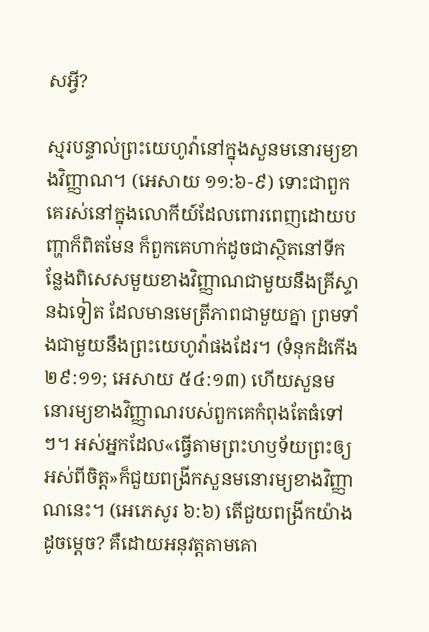សអ្វី?

ស្មរបន្ទាល់ព្រះយេហូវ៉ានៅក្នុងសួនមនោរម្យខាងវិញ្ញាណ។ (អេសាយ ១១:៦-៩) ទោះជាពួកគេរស់នៅក្នុងលោកីយ៍ដែលពោរពេញដោយបញ្ហាក៏ពិតមែន ក៏ពួកគេហាក់ដូចជាស្ថិតនៅទីកន្លែងពិសេសមួយខាងវិញ្ញាណជាមួយនឹងគ្រីស្ទានឯទៀត ដែលមានមេត្រីភាពជាមួយគ្នា ព្រមទាំងជាមួយនឹងព្រះយេហូវ៉ាផងដែរ។ (ទំនុកដំកើង ២៩:១១; អេសាយ ៥៤:១៣) ហើយសួនមនោរម្យខាងវិញ្ញាណរបស់ពួកគេកំពុងតែធំទៅៗ។ អស់អ្នកដែល«ធ្វើតាមព្រះហឫទ័យព្រះឲ្យអស់ពីចិត្ត»ក៏ជួយពង្រីកសួនមនោរម្យខាងវិញ្ញាណនេះ។ (អេភេសូរ ៦:៦) តើជួយពង្រីកយ៉ាងដូចម្ដេច? គឺដោយអនុវត្តតាមគោ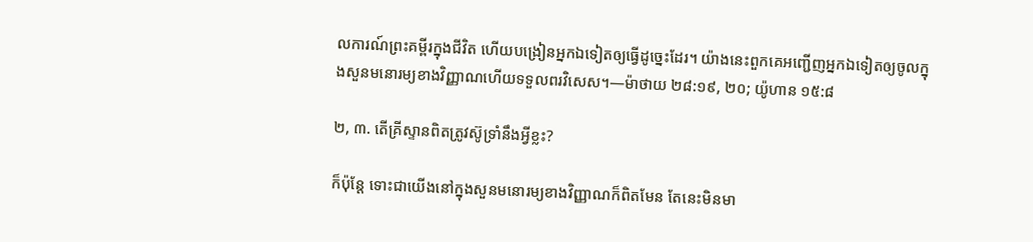លការណ៍ព្រះគម្ពីរក្នុងជីវិត ហើយបង្រៀនអ្នកឯទៀតឲ្យធ្វើដូច្នេះដែរ។ យ៉ាងនេះពួកគេអញ្ជើញអ្នកឯទៀតឲ្យចូលក្នុងសួនមនោរម្យខាងវិញ្ញាណហើយទទួលពរវិសេស។—ម៉ាថាយ ២៨:១៩, ២០; យ៉ូហាន ១៥:៨

២, ៣. តើគ្រីស្ទានពិតត្រូវស៊ូទ្រាំនឹងអ្វីខ្លះ?

ក៏ប៉ុន្តែ ទោះជាយើងនៅក្នុងសួនមនោរម្យខាងវិញ្ញាណក៏ពិតមែន តែនេះមិនមា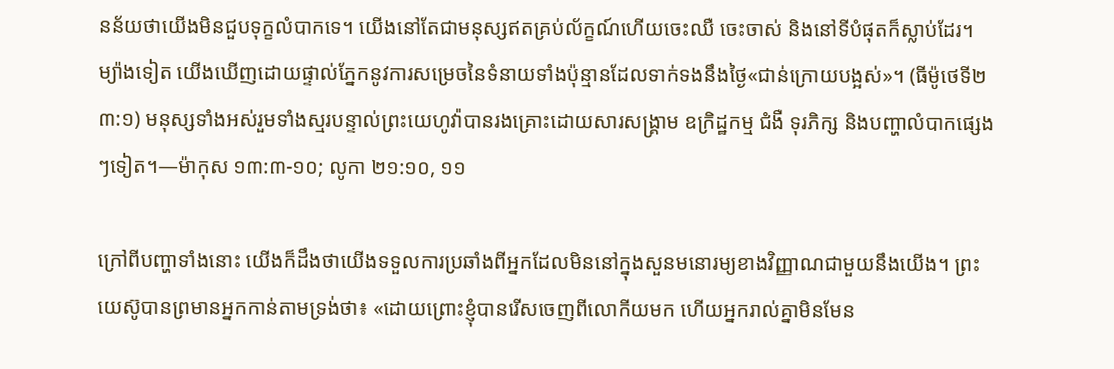នន័យថាយើងមិនជួបទុក្ខលំបាកទេ។ យើងនៅតែជាមនុស្សឥតគ្រប់ល័ក្ខណ៍ហើយចេះឈឺ ចេះចាស់ និងនៅទីបំផុតក៏ស្លាប់ដែរ។ ម្យ៉ាងទៀត យើងឃើញដោយផ្ទាល់ភ្នែកនូវការសម្រេចនៃទំនាយទាំងប៉ុន្មានដែលទាក់ទងនឹងថ្ងៃ«ជាន់ក្រោយបង្អស់»។ (ធីម៉ូថេទី២ ៣:១) មនុស្សទាំងអស់រួមទាំងស្មរបន្ទាល់ព្រះយេហូវ៉ាបានរងគ្រោះដោយសារសង្គ្រាម ឧក្រិដ្ឋកម្ម ជំងឺ ទុរភិក្ស និងបញ្ហាលំបាកផ្សេងៗទៀត។—ម៉ាកុស ១៣:៣-១០; លូកា ២១:១០, ១១

ក្រៅពីបញ្ហាទាំងនោះ យើងក៏ដឹងថាយើងទទួលការប្រឆាំងពីអ្នកដែលមិននៅក្នុងសួនមនោរម្យខាងវិញ្ញាណជាមួយនឹងយើង។ ព្រះយេស៊ូបានព្រមានអ្នកកាន់តាមទ្រង់ថា៖ «ដោយព្រោះខ្ញុំបានរើសចេញពីលោកីយមក ហើយអ្នករាល់គ្នាមិនមែន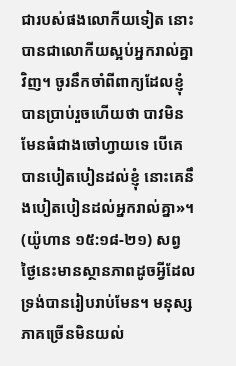ជារបស់ផងលោកីយទៀត នោះបានជាលោកីយស្អប់អ្នករាល់គ្នាវិញ។ ចូរនឹកចាំពីពាក្យដែលខ្ញុំបានប្រាប់រួចហើយថា បាវមិនមែនធំជាងចៅហ្វាយទេ បើគេបានបៀតបៀនដល់ខ្ញុំ នោះគេនឹងបៀតបៀនដល់អ្នករាល់គ្នា»។ (យ៉ូហាន ១៥:១៨-២១) សព្វថ្ងៃនេះមានស្ថានភាពដូចអ្វីដែលទ្រង់បានរៀបរាប់មែន។ មនុស្សភាគច្រើនមិនយល់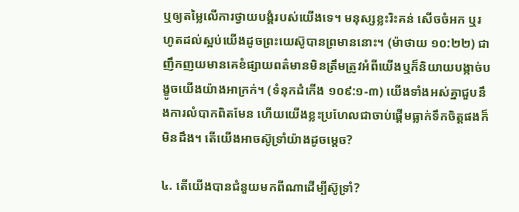ឬឲ្យតម្លៃលើការថ្វាយបង្គំរបស់យើងទេ។ មនុស្សខ្លះរិះគន់ សើចចំអក ឬរហូតដល់ស្អប់យើងដូចព្រះយេស៊ូបានព្រមាននោះ។ (ម៉ាថាយ ១០:២២) ជាញឹកញយមានគេខំផ្សាយពត៌មានមិនត្រឹមត្រូវអំពីយើងឬក៏និយាយបង្កាច់បង្ខូចយើងយ៉ាងអាក្រក់។ (ទំនុកដំកើង ១០៩:១-៣) យើងទាំងអស់គ្នាជួបនឹងការលំបាកពិតមែន ហើយយើងខ្លះប្រហែលជាចាប់ផ្ដើមធ្លាក់ទឹកចិត្តផងក៏មិនដឹង។ តើយើងអាចស៊ូទ្រាំយ៉ាងដូចម្ដេច?

៤. តើយើងបានជំនួយមកពីណាដើម្បីស៊ូទ្រាំ?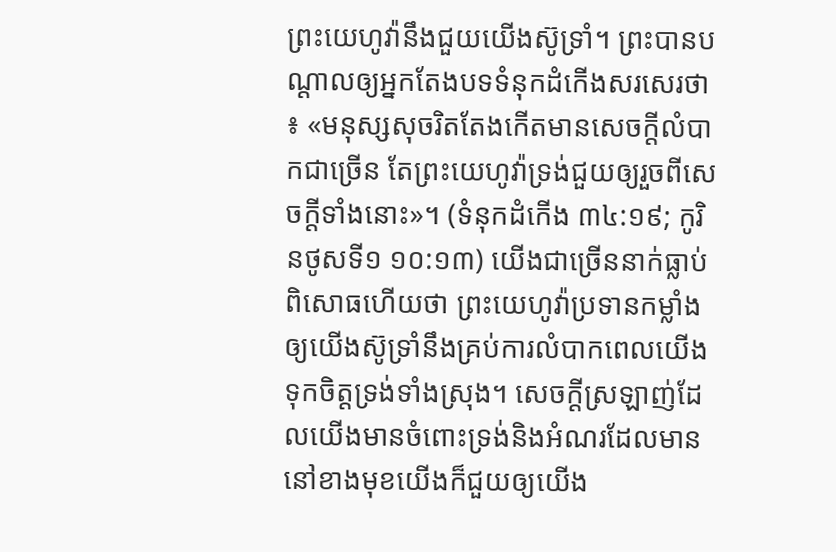ព្រះយេហូវ៉ានឹងជួយយើងស៊ូទ្រាំ។ ព្រះបានបណ្ដាលឲ្យអ្នកតែងបទទំនុកដំកើងសរសេរថា៖ «មនុស្សសុចរិតតែងកើតមានសេចក្ដីលំបាកជាច្រើន តែព្រះយេហូវ៉ាទ្រង់ជួយឲ្យរួចពីសេចក្ដីទាំងនោះ»។ (ទំនុកដំកើង ៣៤:១៩; កូរិនថូសទី១ ១០:១៣) យើងជាច្រើននាក់ធ្លាប់ពិសោធហើយថា ព្រះយេហូវ៉ាប្រទានកម្លាំងឲ្យយើងស៊ូទ្រាំនឹងគ្រប់ការលំបាកពេលយើងទុកចិត្តទ្រង់ទាំងស្រុង។ សេចក្ដីស្រឡាញ់ដែលយើងមានចំពោះទ្រង់និងអំណរដែលមាននៅខាងមុខយើងក៏ជួយឲ្យយើង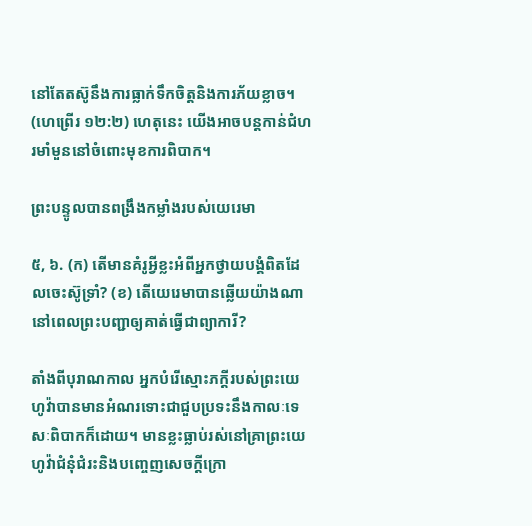នៅតែតស៊ូនឹងការធ្លាក់ទឹកចិត្តនិងការភ័យខ្លាច។ (ហេព្រើរ ១២:២) ហេតុនេះ យើងអាចបន្តកាន់ជំហរមាំមួននៅចំពោះមុខការពិបាក។

ព្រះបន្ទូលបានពង្រឹងកម្លាំងរបស់យេរេមា

៥, ៦. (ក) តើមានគំរូអ្វីខ្លះអំពីអ្នកថ្វាយបង្គំពិតដែលចេះស៊ូទ្រាំ? (ខ) តើយេរេមាបានឆ្លើយយ៉ាងណានៅពេលព្រះបញ្ជាឲ្យគាត់ធ្វើជាព្យាការី?

តាំងពីបុរាណកាល អ្នកបំរើស្មោះភក្ដីរបស់ព្រះយេហូវ៉ាបានមានអំណរទោះជាជួបប្រទះនឹងកាលៈទេសៈពិបាកក៏ដោយ។ មានខ្លះធ្លាប់រស់នៅគ្រាព្រះយេហូវ៉ាជំនុំជំរះនិងបញ្ចេញសេចក្ដីក្រោ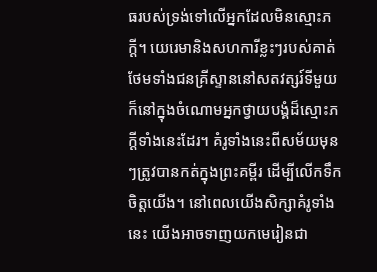ធរបស់ទ្រង់ទៅលើអ្នកដែលមិនស្មោះភក្ដី។ យេរេមានិងសហការីខ្លះៗរបស់គាត់ ថែមទាំងជនគ្រីស្ទាននៅសតវត្សរ៍ទីមួយក៏នៅក្នុងចំណោមអ្នកថ្វាយបង្គំដ៏ស្មោះភក្ដីទាំងនេះដែរ។ គំរូទាំងនេះពីសម័យមុនៗត្រូវបានកត់ក្នុងព្រះគម្ពីរ ដើម្បីលើកទឹកចិត្តយើង។ នៅពេលយើងសិក្សាគំរូទាំងនេះ យើងអាចទាញយកមេរៀនជា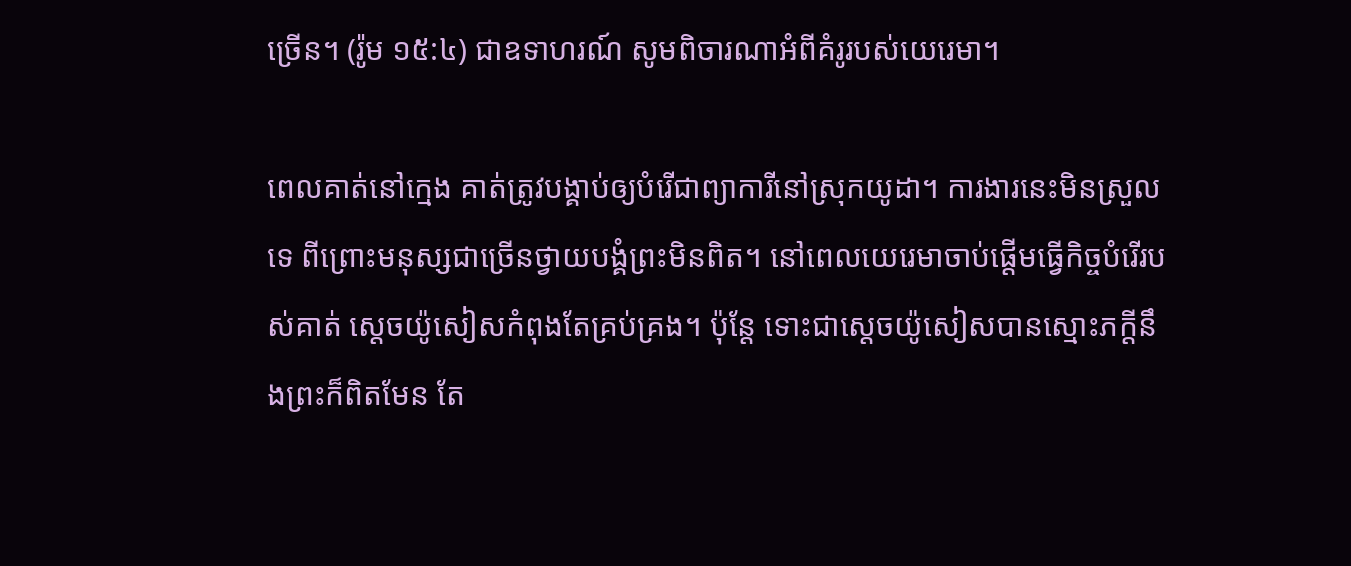ច្រើន។ (រ៉ូម ១៥:៤) ជាឧទាហរណ៍ សូមពិចារណាអំពីគំរូរបស់យេរេមា។

ពេលគាត់នៅក្មេង គាត់ត្រូវបង្គាប់ឲ្យបំរើជាព្យាការីនៅស្រុកយូដា។ ការងារនេះមិនស្រួលទេ ពីព្រោះមនុស្សជាច្រើនថ្វាយបង្គំព្រះមិនពិត។ នៅពេលយេរេមាចាប់ផ្ដើមធ្វើកិច្ចបំរើរបស់គាត់ ស្តេចយ៉ូសៀសកំពុងតែគ្រប់គ្រង។ ប៉ុន្តែ ទោះជាស្តេចយ៉ូសៀសបានស្មោះភក្ដីនឹងព្រះក៏ពិតមែន តែ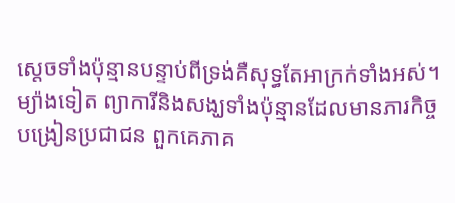ស្តេចទាំងប៉ុន្មានបន្ទាប់ពីទ្រង់គឺសុទ្ធតែអាក្រក់ទាំងអស់។ ម្យ៉ាងទៀត ព្យាការីនិងសង្ឃទាំងប៉ុន្មានដែលមានភារកិច្ចបង្រៀនប្រជាជន ពួកគេភាគ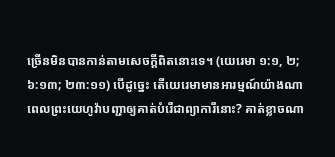ច្រើនមិនបានកាន់តាមសេចក្ដីពិតនោះទេ។ (យេរេមា ១:១, ២; ៦:១៣; ២៣:១១) បើដូច្នេះ តើយេរេមាមានអារម្មណ៍យ៉ាងណាពេលព្រះយេហូវ៉ាបញ្ជាឲ្យគាត់បំរើជាព្យាការីនោះ? គាត់ខ្លាចណា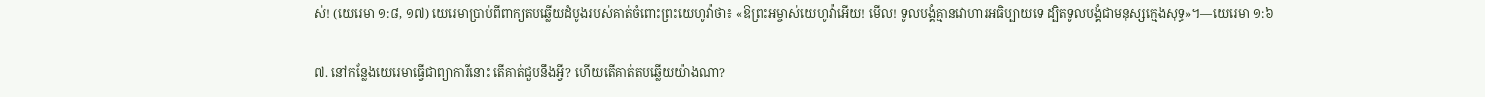ស់! (យេរេមា ១:៨, ១៧) យេរេមាប្រាប់ពីពាក្យតបឆ្លើយដំបូងរបស់គាត់ចំពោះព្រះយេហូវ៉ាថា៖ «ឱព្រះអម្ចាស់យេហូវ៉ាអើយ! មើល! ទូលបង្គំគ្មានវោហារអធិប្បាយទេ ដ្បិតទូលបង្គំជាមនុស្សក្មេងសុទ្ធ»។—យេរេមា ១:៦

៧. នៅកន្លែងយេរេមាធ្វើជាព្យាការីនោះ តើគាត់ជួបនឹងអ្វី? ហើយតើគាត់តបឆ្លើយយ៉ាងណា?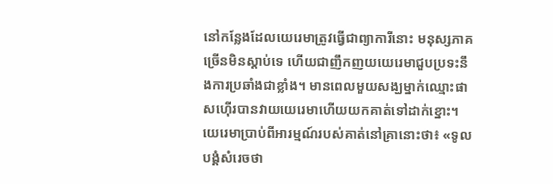នៅកន្លែងដែលយេរេមាត្រូវធ្វើជាព្យាការីនោះ មនុស្សភាគច្រើនមិនស្ដាប់ទេ ហើយជាញឹកញយយេរេមាជួបប្រទះនឹងការប្រឆាំងជាខ្លាំង។ មានពេលមួយសង្ឃម្នាក់ឈ្មោះផាសហ៊ើរបានវាយយេរេមាហើយយកគាត់ទៅដាក់ខ្នោះ។ យេរេមាប្រាប់ពីអារម្មណ៍របស់គាត់នៅគ្រានោះថា៖ «ទូលបង្គំសំរេចថា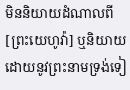មិននិយាយដំណាលពី[ព្រះយេហូវ៉ា] ឬនិយាយដោយនូវព្រះនាមទ្រង់ទៀ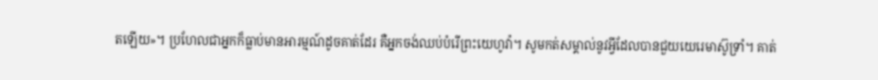តឡើយ»។ ប្រហែលជាអ្នកក៏ធ្លាប់មានអារម្មណ៍ដូចគាត់ដែរ គឺអ្នកចង់ឈប់បំរើព្រះយេហូវ៉ា។ សូមកត់សម្គាល់នូវអ្វីដែលបានជួយយេរេមាស៊ូទ្រាំ។ គាត់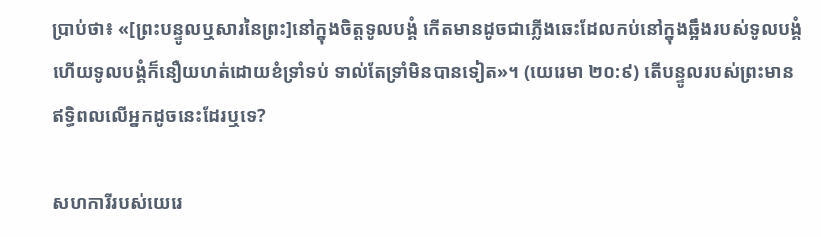ប្រាប់ថា៖ «[ព្រះបន្ទូលឬសារនៃព្រះ]នៅក្នុងចិត្តទូលបង្គំ កើតមានដូចជាភ្លើងឆេះដែលកប់នៅក្នុងឆ្អឹងរបស់ទូលបង្គំ ហើយទូលបង្គំក៏នឿយហត់ដោយខំទ្រាំទប់ ទាល់តែទ្រាំមិនបានទៀត»។ (យេរេមា ២០:៩) តើបន្ទូលរបស់ព្រះមានឥទ្ធិពលលើអ្នកដូចនេះដែរឬទេ?

សហការីរបស់យេរេ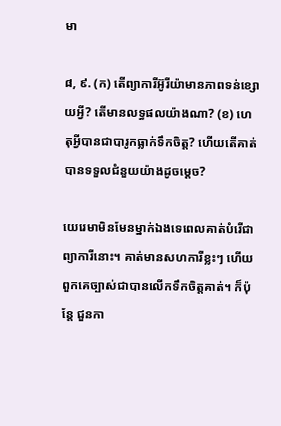មា

៨, ៩. (ក) តើព្យាការីអ៊ូរីយ៉ាមានភាពទន់ខ្សោយអ្វី? តើមានលទ្ធផលយ៉ាងណា? (ខ) ហេតុអ្វីបានជាបារូកធ្លាក់ទឹកចិត្ត? ហើយតើគាត់បានទទួលជំនួយយ៉ាងដូចម្ដេច?

យេរេមាមិនមែនម្នាក់ឯងទេពេលគាត់បំរើជាព្យាការីនោះ។ គាត់មានសហការីខ្លះៗ ហើយពួកគេច្បាស់ជាបានលើកទឹកចិត្តគាត់។ ក៏ប៉ុន្តែ ជួនកា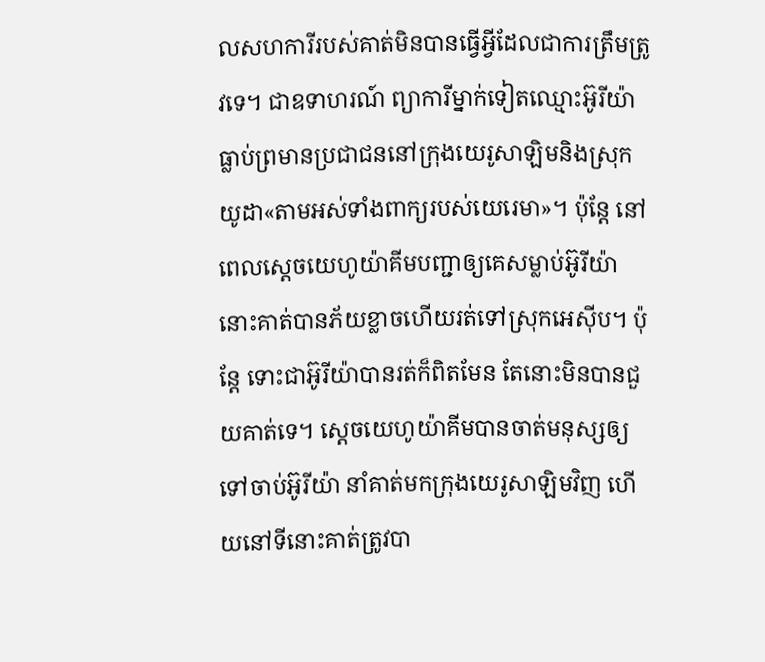លសហការីរបស់គាត់មិនបានធ្វើអ្វីដែលជាការត្រឹមត្រូវទេ។ ជាឧទាហរណ៍ ព្យាការីម្នាក់ទៀតឈ្មោះអ៊ូរីយ៉ាធ្លាប់ព្រមានប្រជាជននៅក្រុងយេរូសាឡិមនិងស្រុកយូដា«តាមអស់ទាំងពាក្យរបស់យេរេមា»។ ប៉ុន្តែ នៅពេលស្តេចយេហូយ៉ាគីមបញ្ជាឲ្យគេសម្លាប់អ៊ូរីយ៉ា នោះគាត់បានភ័យខ្លាចហើយរត់ទៅស្រុកអេស៊ីប។ ប៉ុន្តែ ទោះជាអ៊ូរីយ៉ាបានរត់ក៏ពិតមែន តែនោះមិនបានជួយគាត់ទេ។ ស្តេចយេហូយ៉ាគីមបានចាត់មនុស្សឲ្យទៅចាប់អ៊ូរីយ៉ា នាំគាត់មកក្រុងយេរូសាឡិមវិញ ហើយនៅទីនោះគាត់ត្រូវបា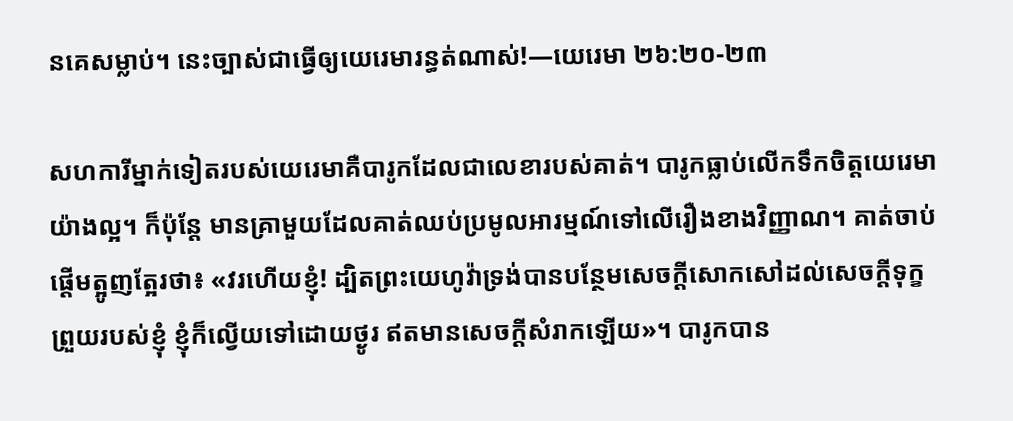នគេសម្លាប់។ នេះច្បាស់ជាធ្វើឲ្យយេរេមារន្ធត់ណាស់!—យេរេមា ២៦:២០-២៣

សហការីម្នាក់ទៀតរបស់យេរេមាគឺបារូកដែលជាលេខារបស់គាត់។ បារូកធ្លាប់លើកទឹកចិត្តយេរេមាយ៉ាងល្អ។ ក៏ប៉ុន្តែ មានគ្រាមួយដែលគាត់ឈប់ប្រមូលអារម្មណ៍ទៅលើរឿងខាងវិញ្ញាណ។ គាត់ចាប់ផ្ដើមត្អូញត្អែរថា៖ «វរហើយខ្ញុំ! ដ្បិតព្រះយេហូវ៉ាទ្រង់បានបន្ថែមសេចក្ដីសោកសៅដល់សេចក្ដីទុក្ខព្រួយរបស់ខ្ញុំ ខ្ញុំក៏ល្វើយទៅដោយថ្ងូរ ឥតមានសេចក្ដីសំរាកឡើយ»។ បារូកបាន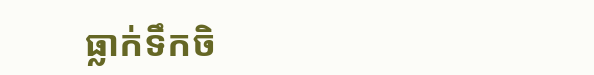ធ្លាក់ទឹកចិ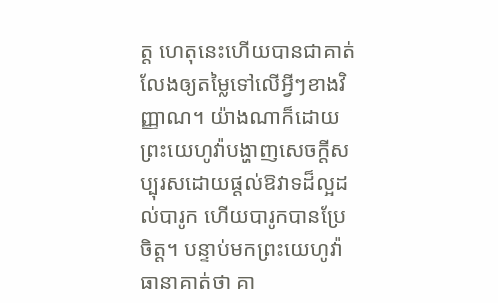ត្ត ហេតុនេះហើយបានជាគាត់លែងឲ្យតម្លៃទៅលើអ្វីៗខាងវិញ្ញាណ។ យ៉ាងណាក៏ដោយ ព្រះយេហូវ៉ាបង្ហាញសេចក្ដីសប្បុរសដោយផ្ដល់ឱវាទដ៏ល្អដល់បារូក ហើយបារូកបានប្រែចិត្ត។ បន្ទាប់មកព្រះយេហូវ៉ាធានាគាត់ថា គា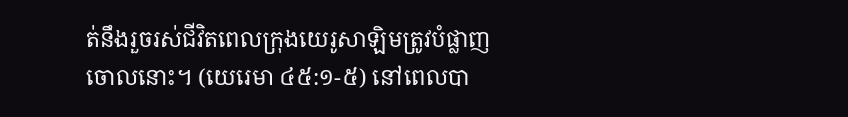ត់នឹងរួចរស់ជីវិតពេលក្រុងយេរូសាឡិមត្រូវបំផ្លាញចោលនោះ។ (យេរេមា ៤៥:១-៥) នៅពេលបា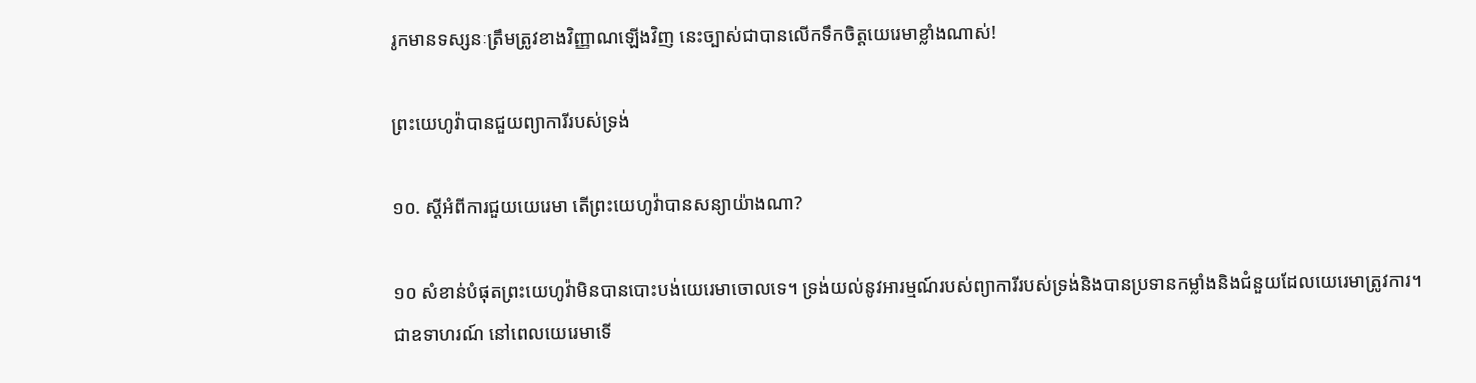រូកមានទស្សនៈត្រឹមត្រូវខាងវិញ្ញាណឡើងវិញ នេះច្បាស់ជាបានលើកទឹកចិត្តយេរេមាខ្លាំងណាស់!

ព្រះយេហូវ៉ាបានជួយព្យាការីរបស់ទ្រង់

១០. ស្តីអំពីការជួយយេរេមា តើព្រះយេហូវ៉ាបានសន្យាយ៉ាងណា?

១០ សំខាន់បំផុតព្រះយេហូវ៉ាមិនបានបោះបង់យេរេមាចោលទេ។ ទ្រង់យល់នូវអារម្មណ៍របស់ព្យាការីរបស់ទ្រង់និងបានប្រទានកម្លាំងនិងជំនួយដែលយេរេមាត្រូវការ។ ជាឧទាហរណ៍ នៅពេលយេរេមាទើ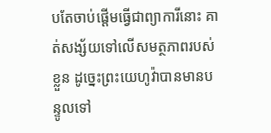បតែចាប់ផ្ដើមធ្វើជាព្យាការីនោះ គាត់សង្ស័យទៅលើសមត្ថភាពរបស់ខ្លួន ដូច្នេះព្រះយេហូវ៉ាបានមានបន្ទូលទៅ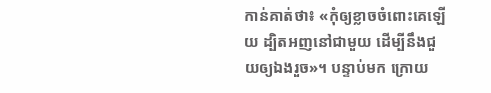កាន់គាត់ថា៖ «កុំឲ្យខ្លាចចំពោះគេឡើយ ដ្បិតអញនៅជាមួយ ដើម្បីនឹងជួយឲ្យឯងរួច»។ បន្ទាប់មក ក្រោយ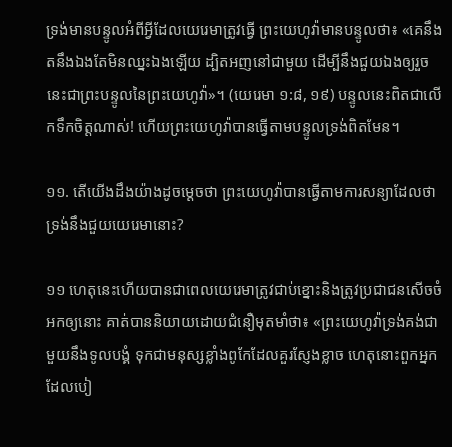ទ្រង់មានបន្ទូលអំពីអ្វីដែលយេរេមាត្រូវធ្វើ ព្រះយេហូវ៉ាមានបន្ទូលថា៖ «គេនឹងតនឹងឯងតែមិនឈ្នះឯងឡើយ ដ្បិតអញនៅជាមួយ ដើម្បីនឹងជួយឯងឲ្យរួច នេះជាព្រះបន្ទូលនៃព្រះយេហូវ៉ា»។ (យេរេមា ១:៨, ១៩) បន្ទូលនេះពិតជាលើកទឹកចិត្តណាស់! ហើយព្រះយេហូវ៉ាបានធ្វើតាមបន្ទូលទ្រង់ពិតមែន។

១១. តើយើងដឹងយ៉ាងដូចម្ដេចថា ព្រះយេហូវ៉ាបានធ្វើតាមការសន្យាដែលថាទ្រង់នឹងជួយយេរេមានោះ?

១១ ហេតុនេះហើយបានជាពេលយេរេមាត្រូវជាប់ខ្នោះនិងត្រូវប្រជាជនសើចចំអកឲ្យនោះ គាត់បាននិយាយដោយជំនឿមុតមាំថា៖ «ព្រះយេហូវ៉ាទ្រង់គង់ជាមួយនឹងទូលបង្គំ ទុកជាមនុស្សខ្លាំងពូកែដែលគួរស្ញែងខ្លាច ហេតុនោះពួកអ្នកដែលបៀ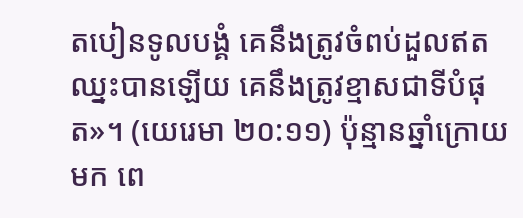តបៀនទូលបង្គំ គេនឹងត្រូវចំពប់ដួលឥតឈ្នះបានឡើយ គេនឹងត្រូវខ្មាសជាទីបំផុត»។ (យេរេមា ២០:១១) ប៉ុន្មានឆ្នាំក្រោយមក ពេ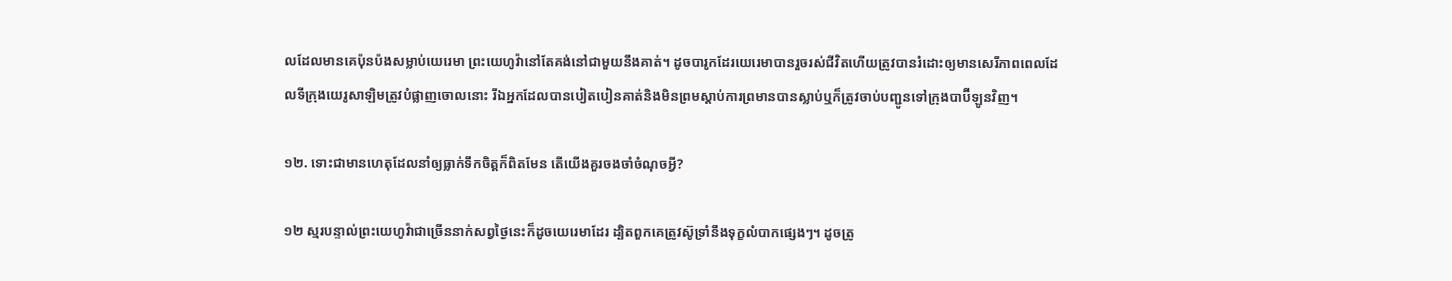លដែលមានគេប៉ុនប៉ងសម្លាប់យេរេមា ព្រះយេហូវ៉ានៅតែគង់នៅជាមួយនឹងគាត់។ ដូចបារូកដែរយេរេមាបានរួចរស់ជីវិតហើយត្រូវបានរំដោះឲ្យមានសេរីភាពពេលដែលទីក្រុងយេរូសាឡិមត្រូវបំផ្លាញចោលនោះ រីឯអ្នកដែលបានបៀតបៀនគាត់និងមិនព្រមស្ដាប់ការព្រមានបានស្លាប់ឬក៏ត្រូវចាប់បញ្ជូនទៅក្រុងបាប៊ីឡូនវិញ។

១២. ទោះជាមានហេតុដែលនាំឲ្យធ្លាក់ទឹកចិត្តក៏ពិតមែន តើយើងគួរចងចាំចំណុចអ្វី?

១២ ស្មរបន្ទាល់ព្រះយេហូវ៉ាជាច្រើននាក់សព្វថ្ងៃនេះក៏ដូចយេរេមាដែរ ដ្បិតពួកគេត្រូវស៊ូទ្រាំនឹងទុក្ខលំបាកផ្សេងៗ។ ដូចត្រូ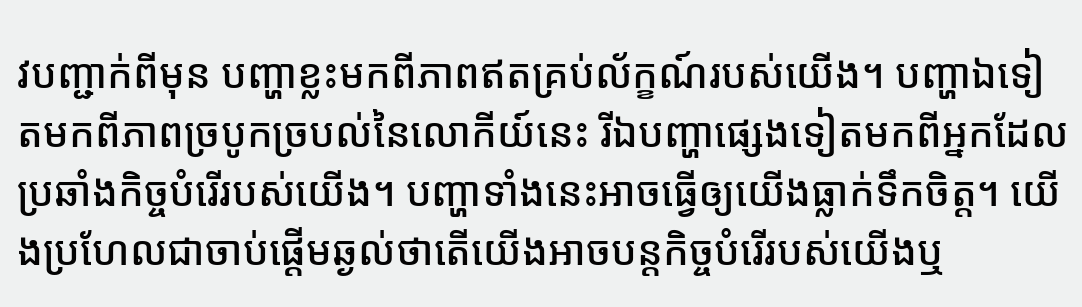វបញ្ជាក់ពីមុន បញ្ហាខ្លះមកពីភាពឥតគ្រប់ល័ក្ខណ៍របស់យើង។ បញ្ហាឯទៀតមកពីភាពច្របូកច្របល់នៃលោកីយ៍នេះ រីឯបញ្ហាផ្សេងទៀតមកពីអ្នកដែលប្រឆាំងកិច្ចបំរើរបស់យើង។ បញ្ហាទាំងនេះអាចធ្វើឲ្យយើងធ្លាក់ទឹកចិត្ត។ យើងប្រហែលជាចាប់ផ្ដើមឆ្ងល់ថាតើយើងអាចបន្តកិច្ចបំរើរបស់យើងឬ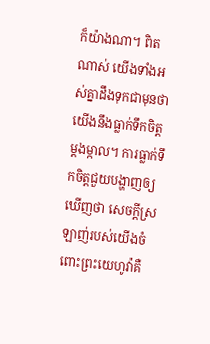ក៏យ៉ាងណា។ ពិតណាស់ យើងទាំងអស់គ្នាដឹងទុកជាមុនថា យើងនឹងធ្លាក់ទឹកចិត្តម្ដងម្កាល។ ការធ្លាក់ទឹកចិត្តជួយបង្ហាញឲ្យឃើញថា សេចក្ដីស្រឡាញ់របស់យើងចំពោះព្រះយេហូវ៉ាគឺ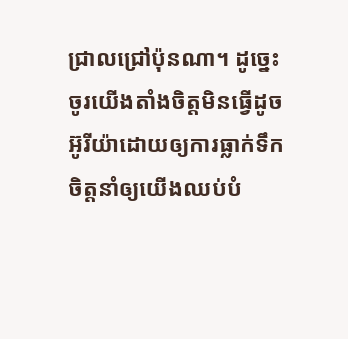ជ្រាលជ្រៅប៉ុនណា។ ដូច្នេះ ចូរយើងតាំងចិត្តមិនធ្វើដូចអ៊ូរីយ៉ាដោយឲ្យការធ្លាក់ទឹកចិត្តនាំឲ្យយើងឈប់បំ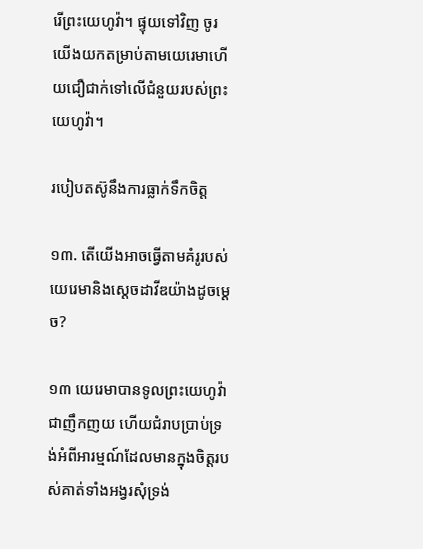រើព្រះយេហូវ៉ា។ ផ្ទុយទៅវិញ ចូរយើងយកតម្រាប់តាមយេរេមាហើយជឿជាក់ទៅលើជំនួយរបស់ព្រះយេហូវ៉ា។

របៀបតស៊ូនឹងការធ្លាក់ទឹកចិត្ត

១៣. តើយើងអាចធ្វើតាមគំរូរបស់យេរេមានិងស្តេចដាវីឌយ៉ាងដូចម្ដេច?

១៣ យេរេមាបានទូលព្រះយេហូវ៉ាជាញឹកញយ ហើយជំរាបប្រាប់ទ្រង់អំពីអារម្មណ៍ដែលមានក្នុងចិត្តរបស់គាត់ទាំងអង្វរសុំទ្រង់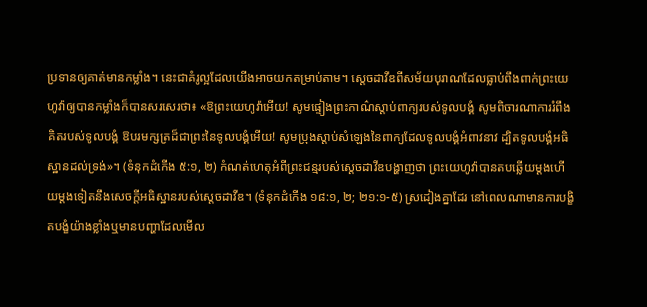ប្រទានឲ្យគាត់មានកម្លាំង។ នេះជាគំរូល្អដែលយើងអាចយកតម្រាប់តាម។ ស្តេចដាវីឌពីសម័យបុរាណដែលធ្លាប់ពឹងពាក់ព្រះយេហូវ៉ាឲ្យបានកម្លាំងក៏បានសរសេរថា៖ «ឱព្រះយេហូវ៉ាអើយ! សូមផ្ទៀងព្រះកាណ៌ស្ដាប់ពាក្យរបស់ទូលបង្គំ សូមពិចារណាការរំពឹងគិតរបស់ទូលបង្គំ ឱបរមក្សត្រដ៏ជាព្រះនៃទូលបង្គំអើយ! សូមប្រុងស្ដាប់សំឡេងនៃពាក្យដែលទូលបង្គំអំពាវនាវ ដ្បិតទូលបង្គំអធិស្ឋានដល់ទ្រង់»។ (ទំនុកដំកើង ៥:១, ២) កំណត់ហេតុអំពីព្រះជន្មរបស់ស្តេចដាវីឌបង្ហាញថា ព្រះយេហូវ៉ាបានតបឆ្លើយម្ដងហើយម្ដងទៀតនឹងសេចក្ដីអធិស្ឋានរបស់ស្តេចដាវីឌ។ (ទំនុកដំកើង ១៨:១, ២; ២១:១-៥) ស្រដៀងគ្នាដែរ នៅពេលណាមានការបង្ខិតបង្ខំយ៉ាងខ្លាំងឬមានបញ្ហាដែលមើល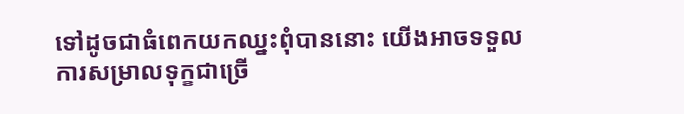ទៅដូចជាធំពេកយកឈ្នះពុំបាននោះ យើងអាចទទួលការសម្រាលទុក្ខជាច្រើ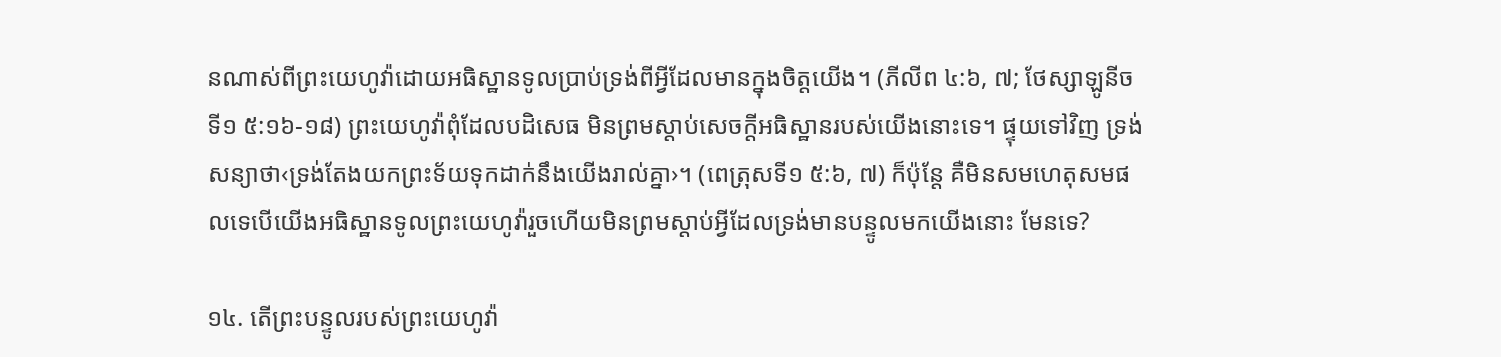នណាស់ពីព្រះយេហូវ៉ាដោយអធិស្ឋានទូលប្រាប់ទ្រង់ពីអ្វីដែលមានក្នុងចិត្តយើង។ (ភីលីព ៤:៦, ៧; ថែស្សាឡូនីចទី១ ៥:១៦-១៨) ព្រះយេហូវ៉ាពុំដែលបដិសេធ មិនព្រមស្ដាប់សេចក្ដីអធិស្ឋានរបស់យើងនោះទេ។ ផ្ទុយទៅវិញ ទ្រង់សន្យាថា‹ទ្រង់តែងយកព្រះទ័យទុកដាក់នឹងយើងរាល់គ្នា›។ (ពេត្រុសទី១ ៥:៦, ៧) ក៏ប៉ុន្តែ គឺមិនសមហេតុសមផលទេបើយើងអធិស្ឋានទូលព្រះយេហូវ៉ារួចហើយមិនព្រមស្ដាប់អ្វីដែលទ្រង់មានបន្ទូលមកយើងនោះ មែនទេ?

១៤. តើព្រះបន្ទូលរបស់ព្រះយេហូវ៉ា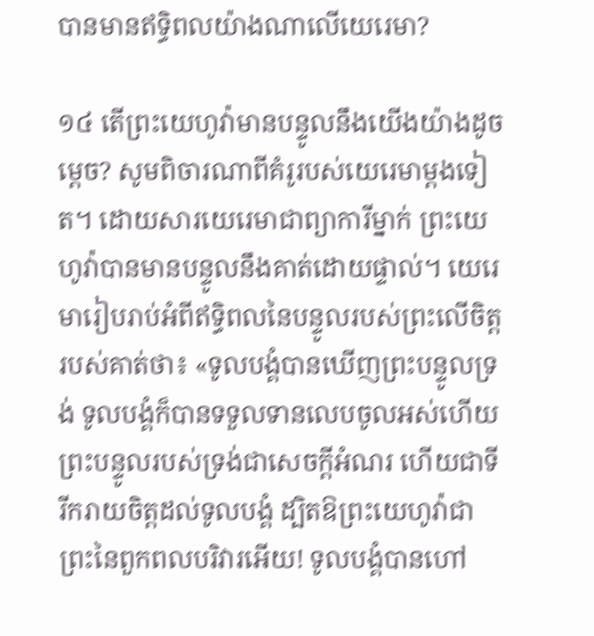បានមានឥទ្ធិពលយ៉ាងណាលើយេរេមា?

១៤ តើព្រះយេហូវ៉ាមានបន្ទូលនឹងយើងយ៉ាងដូចម្ដេច? សូមពិចារណាពីគំរូរបស់យេរេមាម្ដងទៀត។ ដោយសារយេរេមាជាព្យាការីម្នាក់ ព្រះយេហូវ៉ាបានមានបន្ទូលនឹងគាត់ដោយផ្ទាល់។ យេរេមារៀបរាប់អំពីឥទ្ធិពលនៃបន្ទូលរបស់ព្រះលើចិត្តរបស់គាត់ថា៖ «ទូលបង្គំបានឃើញព្រះបន្ទូលទ្រង់ ទូលបង្គំក៏បានទទួលទានលេបចូលអស់ហើយ ព្រះបន្ទូលរបស់ទ្រង់ជាសេចក្ដីអំណរ ហើយជាទីរីករាយចិត្តដល់ទូលបង្គំ ដ្បិតឱព្រះយេហូវ៉ាជាព្រះនៃពួកពលបរិវារអើយ! ទូលបង្គំបានហៅ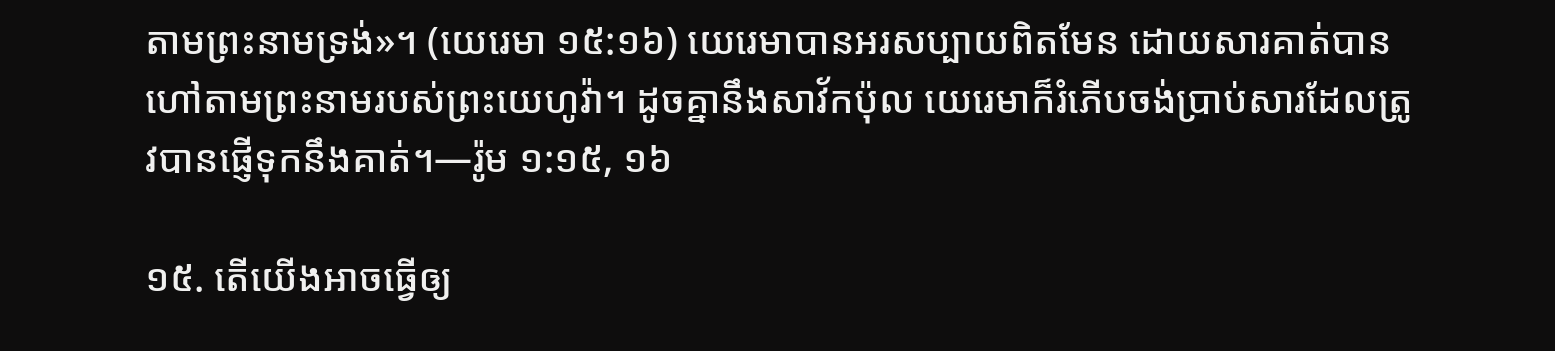តាមព្រះនាមទ្រង់»។ (យេរេមា ១៥:១៦) យេរេមាបានអរសប្បាយពិតមែន ដោយសារគាត់បានហៅតាមព្រះនាមរបស់ព្រះយេហូវ៉ា។ ដូចគ្នានឹងសាវ័កប៉ុល យេរេមាក៏រំភើបចង់ប្រាប់សារដែលត្រូវបានផ្ញើទុកនឹងគាត់។—រ៉ូម ១:១៥, ១៦

១៥. តើយើងអាចធ្វើឲ្យ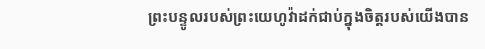ព្រះបន្ទូលរបស់ព្រះយេហូវ៉ាដក់ជាប់ក្នុងចិត្តរបស់យើងបាន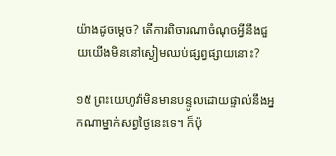យ៉ាងដូចម្ដេច? តើការពិចារណាចំណុចអ្វីនឹងជួយយើងមិននៅស្ងៀមឈប់ផ្សព្វផ្សាយនោះ?

១៥ ព្រះយេហូវ៉ាមិនមានបន្ទូលដោយផ្ទាល់នឹងអ្នកណាម្នាក់សព្វថ្ងៃនេះទេ។ ក៏ប៉ុ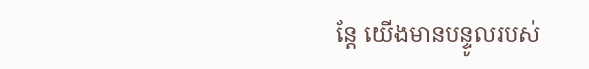ន្តែ យើងមានបន្ទូលរបស់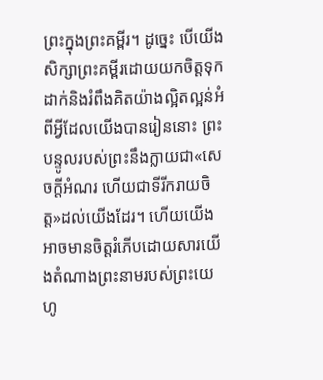ព្រះក្នុងព្រះគម្ពីរ។ ដូច្នេះ បើយើងសិក្សាព្រះគម្ពីរដោយយកចិត្តទុកដាក់និងរំពឹងគិតយ៉ាងល្អិតល្អន់អំពីអ្វីដែលយើងបានរៀននោះ ព្រះបន្ទូលរបស់ព្រះនឹងក្លាយជា«សេចក្ដីអំណរ ហើយជាទីរីករាយចិត្ត»ដល់យើងដែរ។ ហើយយើងអាចមានចិត្តរំភើបដោយសារយើងតំណាងព្រះនាមរបស់ព្រះយេហូ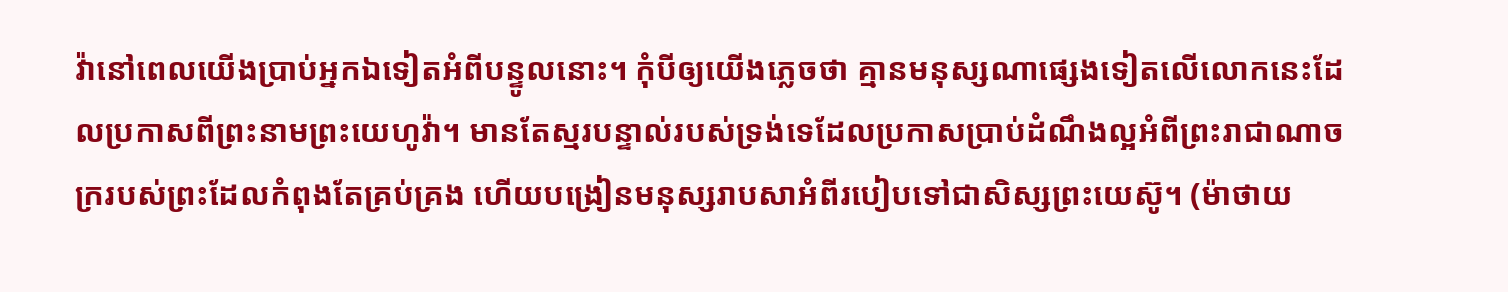វ៉ានៅពេលយើងប្រាប់អ្នកឯទៀតអំពីបន្ទូលនោះ។ កុំបីឲ្យយើងភ្លេចថា គ្មានមនុស្សណាផ្សេងទៀតលើលោកនេះដែលប្រកាសពីព្រះនាមព្រះយេហូវ៉ា។ មានតែស្មរបន្ទាល់របស់ទ្រង់ទេដែលប្រកាសប្រាប់ដំណឹងល្អអំពីព្រះរាជាណាចក្ររបស់ព្រះដែលកំពុងតែគ្រប់គ្រង ហើយបង្រៀនមនុស្សរាបសាអំពីរបៀបទៅជាសិស្សព្រះយេស៊ូ។ (ម៉ាថាយ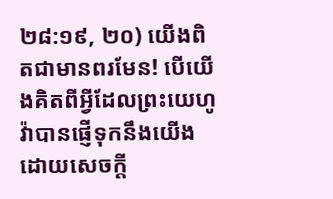២៨:១៩, ២០) យើងពិតជាមានពរមែន! បើយើងគិតពីអ្វីដែលព្រះយេហូវ៉ាបានផ្ញើទុកនឹងយើងដោយសេចក្ដី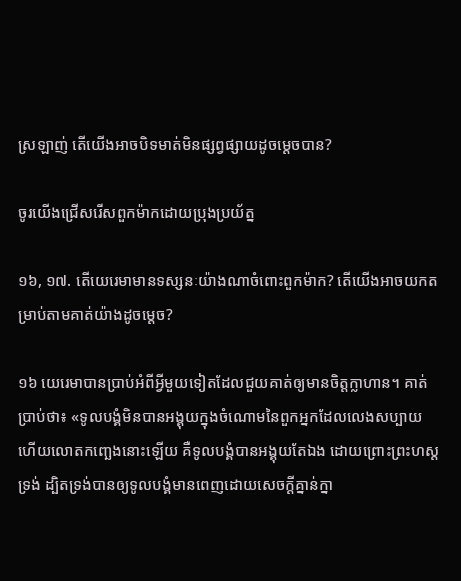ស្រឡាញ់ តើយើងអាចបិទមាត់មិនផ្សព្វផ្សាយដូចម្ដេចបាន?

ចូរយើងជ្រើសរើសពួកម៉ាកដោយប្រុងប្រយ័ត្ន

១៦, ១៧. តើយេរេមាមានទស្សនៈយ៉ាងណាចំពោះពួកម៉ាក? តើយើងអាចយកតម្រាប់តាមគាត់យ៉ាងដូចម្ដេច?

១៦ យេរេមាបានប្រាប់អំពីអ្វីមួយទៀតដែលជួយគាត់ឲ្យមានចិត្តក្លាហាន។ គាត់ប្រាប់ថា៖ «ទូលបង្គំមិនបានអង្គុយក្នុងចំណោមនៃពួកអ្នកដែលលេងសប្បាយ ហើយលោតកញ្ឆេងនោះឡើយ គឺទូលបង្គំបានអង្គុយតែឯង ដោយព្រោះព្រះហស្តទ្រង់ ដ្បិតទ្រង់បានឲ្យទូលបង្គំមានពេញដោយសេចក្ដីគ្នាន់ក្នា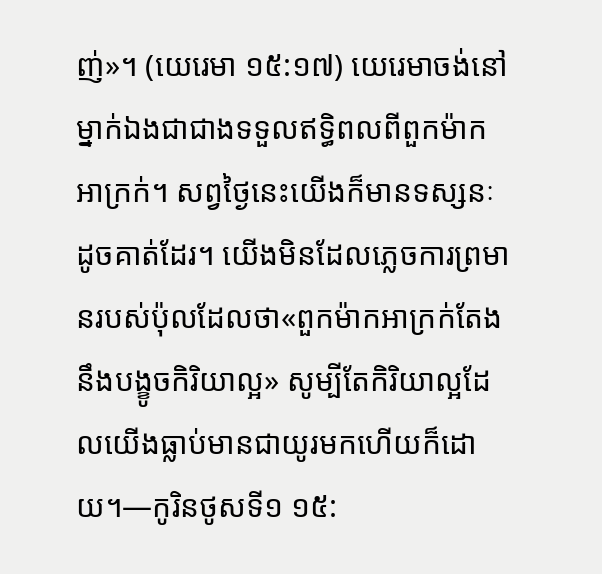ញ់»។ (យេរេមា ១៥:១៧) យេរេមាចង់នៅម្នាក់ឯងជាជាងទទួលឥទ្ធិពលពីពួកម៉ាកអាក្រក់។ សព្វថ្ងៃនេះយើងក៏មានទស្សនៈដូចគាត់ដែរ។ យើងមិនដែលភ្លេចការព្រមានរបស់ប៉ុលដែលថា«ពួកម៉ាកអាក្រក់តែងនឹងបង្ខូចកិរិយាល្អ» សូម្បីតែកិរិយាល្អដែលយើងធ្លាប់មានជាយូរមកហើយក៏ដោយ។—កូរិនថូសទី១ ១៥: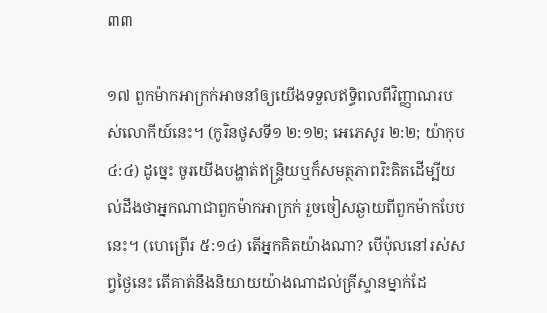៣៣

១៧ ពួកម៉ាកអាក្រក់អាចនាំឲ្យយើងទទួលឥទ្ធិពលពីវិញ្ញាណរបស់លោកីយ៍នេះ។ (កូរិនថូសទី១ ២:១២; អេភេសូរ ២:២; យ៉ាកុប ៤:៤) ដូច្នេះ ចូរយើងបង្ហាត់ឥន្ទ្រិយឬក៏សមត្ថភាពរិះគិតដើម្បីយល់ដឹងថាអ្នកណាជាពួកម៉ាកអាក្រក់ រួចចៀសឆ្ងាយពីពួកម៉ាកបែបនេះ។ (ហេព្រើរ ៥:១៤) តើអ្នកគិតយ៉ាងណា? បើប៉ុលនៅរស់សព្វថ្ងៃនេះ តើគាត់នឹងនិយាយយ៉ាងណាដល់គ្រីស្ទានម្នាក់ដែ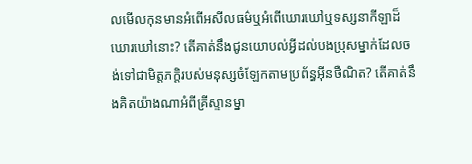លមើលកុនមានអំពើអសីលធម៌ឬអំពើឃោរឃៅឬទស្សនាកីឡាដ៏ឃោរឃៅនោះ? តើគាត់នឹងជូនយោបល់អ្វីដល់បងប្រុសម្នាក់ដែលចង់ទៅជាមិត្តភក្ដិរបស់មនុស្សចំឡែកតាមប្រព័ន្ធអ៊ីនថឺណិត? តើគាត់នឹងគិតយ៉ាងណាអំពីគ្រីស្ទានម្នា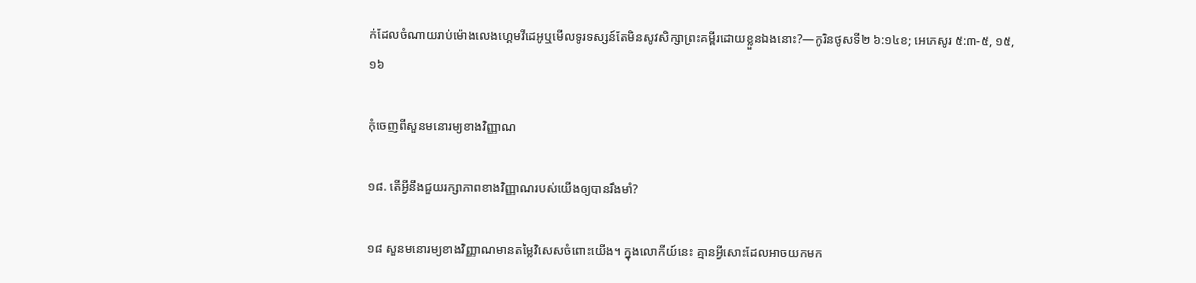ក់ដែលចំណាយរាប់ម៉ោងលេងហ្គេមវីដេអូឬមើលទូរទស្សន៍តែមិនសូវសិក្សាព្រះគម្ពីរដោយខ្លួនឯងនោះ?—កូរិនថូសទី២ ៦:១៤ខ; អេភេសូរ ៥:៣-៥, ១៥, ១៦

កុំចេញពីសួនមនោរម្យខាងវិញ្ញាណ

១៨. តើអ្វីនឹងជួយរក្សាភាពខាងវិញ្ញាណរបស់យើងឲ្យបានរឹងមាំ?

១៨ សួនមនោរម្យខាងវិញ្ញាណមានតម្លៃវិសេសចំពោះយើង។ ក្នុងលោកីយ៍នេះ គ្មានអ្វីសោះដែលអាចយកមក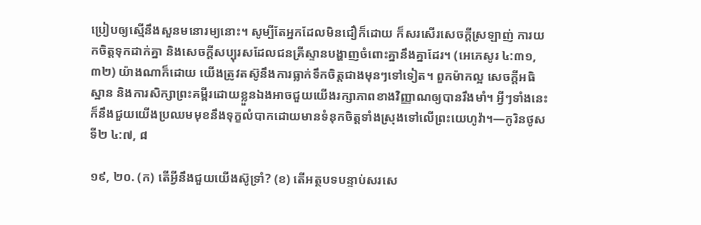ប្រៀបឲ្យស្មើនឹងសួនមនោរម្យនោះ។ សូម្បីតែអ្នកដែលមិនជឿក៏ដោយ ក៏សរសើរសេចក្ដីស្រឡាញ់ ការយកចិត្តទុកដាក់គ្នា និងសេចក្ដីសប្បុរសដែលជនគ្រីស្ទានបង្ហាញចំពោះគ្នានឹងគ្នាដែរ។ (អេភេសូរ ៤:៣១, ៣២) យ៉ាងណាក៏ដោយ យើងត្រូវតស៊ូនឹងការធ្លាក់ទឹកចិត្តជាងមុនៗទៅទៀត។ ពួកម៉ាកល្អ សេចក្ដីអធិស្ឋាន និងការសិក្សាព្រះគម្ពីរដោយខ្លួនឯងអាចជួយយើងរក្សាភាពខាងវិញ្ញាណឲ្យបានរឹងមាំ។ អ្វីៗទាំងនេះក៏នឹងជួយយើងប្រឈមមុខនឹងទុក្ខលំបាកដោយមានទំនុកចិត្តទាំងស្រុងទៅលើព្រះយេហូវ៉ា។—កូរិនថូសទី២ ៤:៧, ៨

១៩, ២០. (ក) តើអ្វីនឹងជួយយើងស៊ូទ្រាំ? (ខ) តើអត្ថបទបន្ទាប់សរសេ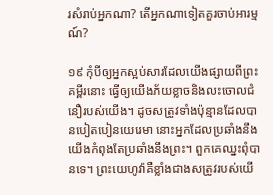រសំរាប់អ្នកណា? តើអ្នកណាទៀតគួរចាប់អារម្មណ៍?

១៩ កុំបីឲ្យអ្នកស្អប់សារដែលយើងផ្សាយពីព្រះគម្ពីរនោះ ធ្វើឲ្យយើងភ័យខ្លាចនិងលះចោលជំនឿរបស់យើង។ ដូចសត្រូវទាំងប៉ុន្មានដែលបានបៀតបៀនយេរេមា នោះអ្នកដែលប្រឆាំងនឹងយើងកំពុងតែប្រឆាំងនឹងព្រះ។ ពួកគេឈ្នះពុំបានទេ។ ព្រះយេហូវ៉ាគឺខ្លាំងជាងសត្រូវរបស់យើ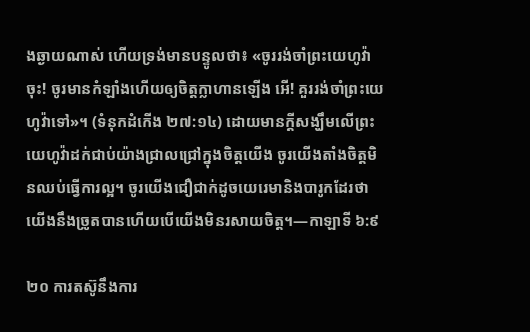ងឆ្ងាយណាស់ ហើយទ្រង់មានបន្ទូលថា៖ «ចូររង់ចាំព្រះយេហូវ៉ាចុះ! ចូរមានកំឡាំងហើយឲ្យចិត្តក្លាហានឡើង អើ! គួររង់ចាំព្រះយេហូវ៉ាទៅ»។ (ទំនុកដំកើង ២៧:១៤) ដោយមានក្ដីសង្ឃឹមលើព្រះយេហូវ៉ាដក់ជាប់យ៉ាងជ្រាលជ្រៅក្នុងចិត្តយើង ចូរយើងតាំងចិត្តមិនឈប់ធ្វើការល្អ។ ចូរយើងជឿជាក់ដូចយេរេមានិងបារូកដែរថា យើងនឹងច្រូតបានហើយបើយើងមិនរសាយចិត្ត។—កាឡាទី ៦:៩

២០ ការតស៊ូនឹងការ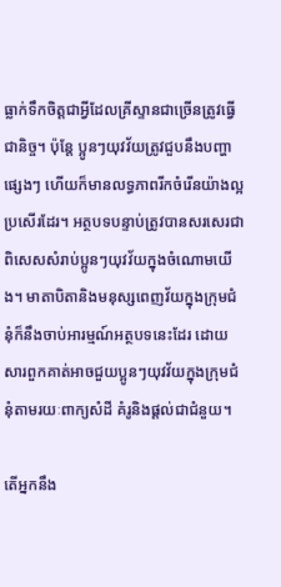ធ្លាក់ទឹកចិត្តជាអ្វីដែលគ្រីស្ទានជាច្រើនត្រូវធ្វើជានិច្ច។ ប៉ុន្តែ ប្អូនៗយុវវ័យត្រូវជួបនឹងបញ្ហាផ្សេងៗ ហើយក៏មានលទ្ធភាពរីកចំរើនយ៉ាងល្អប្រសើរដែរ។ អត្ថបទបន្ទាប់ត្រូវបានសរសេរជាពិសេសសំរាប់ប្អូនៗយុវវ័យក្នុងចំណោមយើង។ មាតាបិតានិងមនុស្សពេញវ័យក្នុងក្រុមជំនុំក៏នឹងចាប់អារម្មណ៍អត្ថបទនេះដែរ ដោយសារពួកគាត់អាចជួយប្អូនៗយុវវ័យក្នុងក្រុមជំនុំតាមរយៈពាក្យសំដី គំរូនិងផ្ដល់ជាជំនួយ។

តើអ្នកនឹង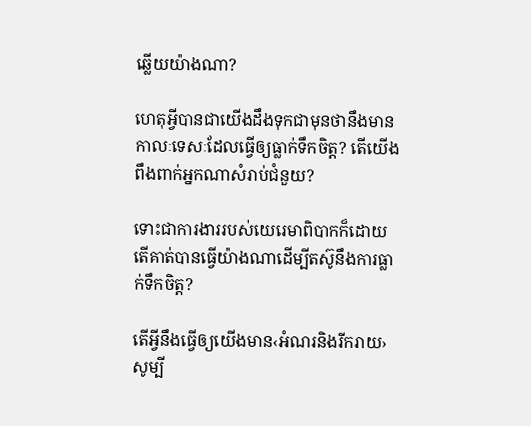ឆ្លើយយ៉ាងណា?

ហេតុអ្វីបានជាយើងដឹងទុកជាមុនថានឹងមានកាលៈទេសៈដែលធ្វើឲ្យធ្លាក់ទឹកចិត្ត? តើយើងពឹងពាក់អ្នកណាសំរាប់ជំនួយ?

ទោះជាការងាររបស់យេរេមាពិបាកក៏ដោយ តើគាត់បានធ្វើយ៉ាងណាដើម្បីតស៊ូនឹងការធ្លាក់ទឹកចិត្ត?

តើអ្វីនឹងធ្វើឲ្យយើងមាន‹អំណរនិងរីករាយ› សូម្បី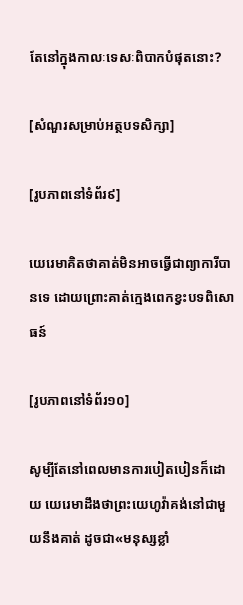តែនៅក្នុងកាលៈទេសៈពិបាកបំផុតនោះ?

[សំណួរសម្រាប់អត្ថបទសិក្សា]

[រូបភាពនៅទំព័រ៩]

យេរេមាគិតថាគាត់មិនអាចធ្វើជាព្យាការីបានទេ ដោយព្រោះគាត់ក្មេងពេកខ្វះបទពិសោធន៍

[រូបភាពនៅទំព័រ១០]

សូម្បីតែនៅពេលមានការបៀតបៀនក៏ដោយ យេរេមាដឹងថាព្រះយេហូវ៉ាគង់នៅជាមួយនឹងគាត់ ដូចជា«មនុស្សខ្លាំ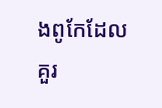ងពូកែដែលគួរ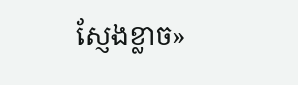ស្ញែងខ្លាច»